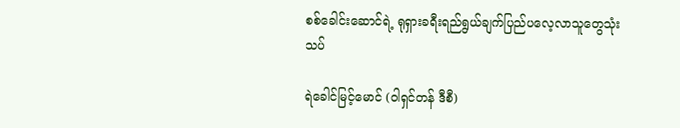စစ်ခေါင်းဆောင်ရဲ့ ရုရှားခရီးရည်ရွယ်ချက်ပြည်ပလေ့လာသူတွေသုံးသပ်

ရဲခေါင်မြင့်မောင် (ဝါရှင်တန် ဒီစီ)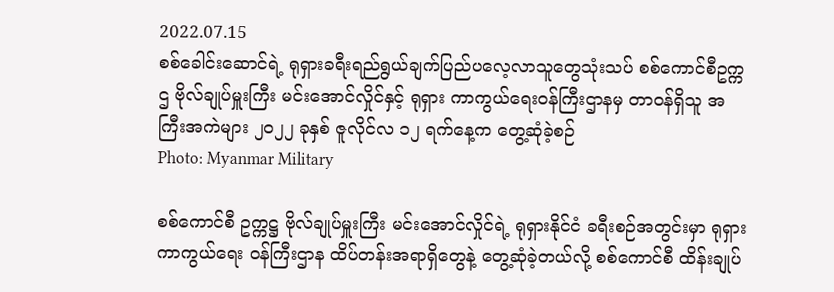2022.07.15
စစ်ခေါင်းဆောင်ရဲ့ ရုရှားခရီးရည်ရွယ်ချက်ပြည်ပလေ့လာသူတွေသုံးသပ် စစ်ကောင်စီဥက္ကဌ ဗိုလ်ချုပ်မှူးကြီး မင်းအောင်လှိုင်နှင့် ရုရှား ကာကွယ်ရေးဝန်ကြီးဌာနမှ တာဝန်ရှိသူ အကြီးအကဲများ ၂၀၂၂ ခုနှစ် ဇူလိုင်လ ၁၂ ရက်နေ့က တွေ့ဆုံခဲ့စဉ်
Photo: Myanmar Military

စစ်ကောင်စီ ဥက္ကဋ္ဌ ဗိုလ်ချုပ်မှူးကြီး မင်းအောင်လှိုင်ရဲ့ ရုရှားနိုင်ငံ ခရီးစဉ်အတွင်းမှာ ရုရှား ကာကွယ်ရေး ဝန်ကြီးဌာန ထိပ်တန်းအရာရှိတွေနဲ့ တွေ့ဆုံခဲ့တယ်လို့ စစ်ကောင်စီ ထိန်းချုပ်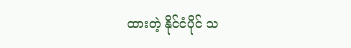ထားတဲ့ နိုင်ငံပိုင် သ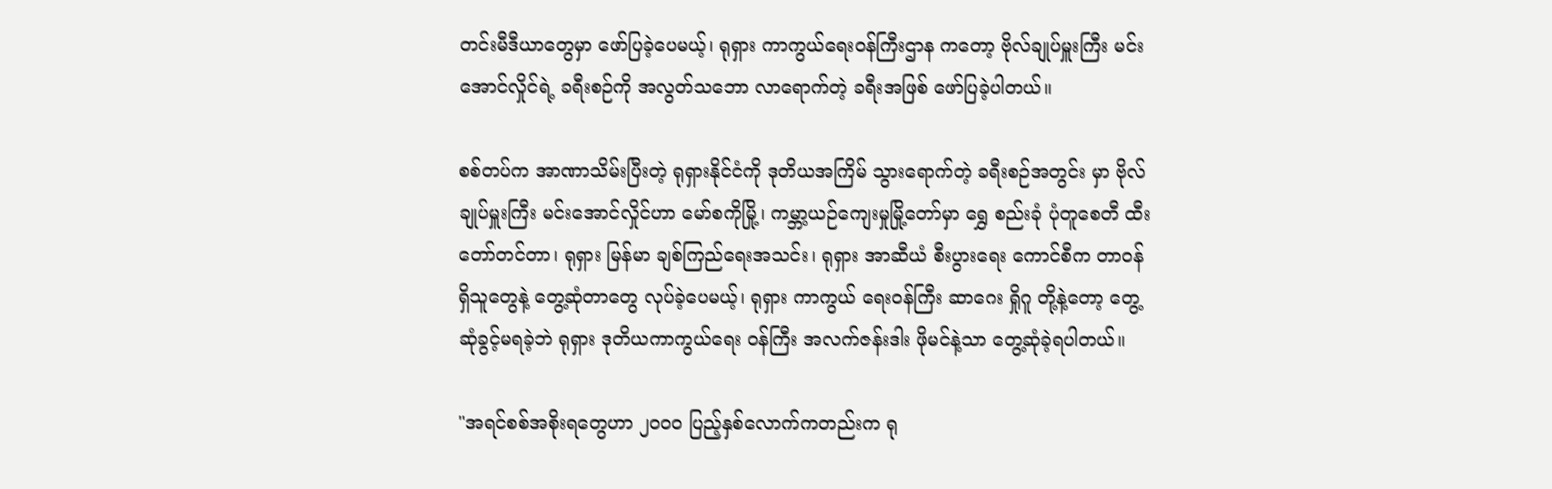တင်းမီဒီယာတွေမှာ ဖော်ပြခဲ့ပေမယ့်၊ ရုရှား ကာကွယ်ရေးဝန်ကြီးဌာန ကတော့ ဗိုလ်ချုပ်မှူးကြီး မင်းအောင်လှိုင်ရဲ့ ခရီးစဉ်ကို အလွတ်သဘော လာရောက်တဲ့ ခရီးအဖြစ် ဖော်ပြခဲ့ပါတယ်။

စစ်တပ်က အာဏာသိမ်းပြီးတဲ့ ရုရှားနိုင်ငံကို ဒုတိယအကြိမ် သွားရောက်တဲ့ ခရီးစဉ်အတွင်း မှာ ဗိုလ်ချုပ်မှူးကြီး မင်းအောင်လှိုင်ဟာ မော်စကိုမြို့၊ ကမ္ဘာ့ယဉ်ကျေးမှုမြို့တော်မှာ ရွှေ စည်းခုံ ပုံတူစေတီ ထီးတော်တင်တာ၊ ရုရှား မြန်မာ ချစ်ကြည်ရေးအသင်း၊ ရုရှား အာဆီယံ စီးပွားရေး ကောင်စီက တာဝန်ရှိသူတွေနဲ့ တွေ့ဆုံတာတွေ လုပ်ခဲ့ပေမယ့်၊ ရုရှား ကာကွယ် ရေးဝန်ကြီး ဆာဂေး ရှိုဂူ တို့နဲ့တော့ တွေ့ဆုံခွင့်မရခဲ့ဘဲ ရုရှား ဒုတိယကာကွယ်ရေး ဝန်ကြီး အလက်ဇန်းဒါး ဖိုမင်နဲ့သာ တွေ့ဆုံခဲ့ရပါတယ်။

"အရင်စစ်အစိုးရတွေဟာ ၂၀၀၀ ပြည့်နှစ်လောက်ကတည်းက ရု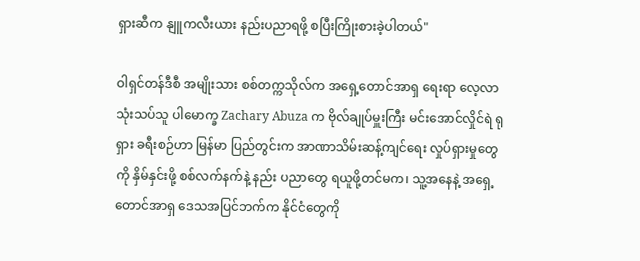ရှားဆီက နျူကလီးယား နည်းပညာရဖို့ စပြီးကြိုးစားခဲ့ပါတယ်"

ဝါရှင်တန်ဒီစီ အမျိုးသား စစ်တက္ကသိုလ်က အရှေ့တောင်အာရှ ရေးရာ လေ့လာသုံးသပ်သူ ပါမောက္ခ Zachary Abuza က ဗိုလ်ချုပ်မှူးကြီး မင်းအောင်လှိုင်ရဲ ရုရှား ခရီးစဉ်ဟာ မြန်မာ ပြည်တွင်းက အာဏာသိမ်းဆန့်ကျင်ရေး လှုပ်ရှားမှုတွေကို နှိမ်နှင်းဖို့ စစ်လက်နက်နဲ့ နည်း ပညာတွေ ရယူဖို့တင်မက၊ သူ့အနေနဲ့ အရှေ့တောင်အာရှ ဒေသအပြင်ဘက်က နိုင်ငံတွေကို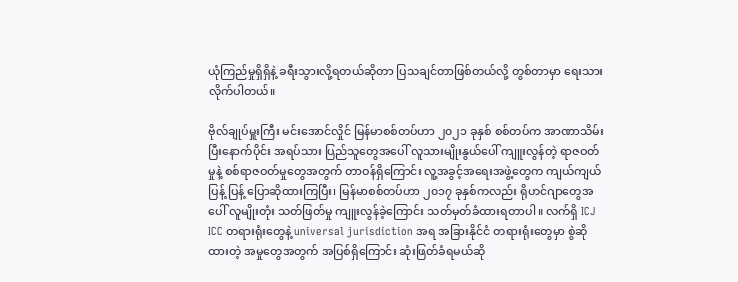ယုံကြည်မှုရှိရှိနဲ့ ခရီးသွားလို့ရတယ်ဆိုတာ ပြသချင်တာဖြစ်တယ်လို့ တွစ်တာမှာ ရေးသား လိုက်ပါတယ်။

ဗိုလ်ချုပ်မှူးကြီး မင်းအောင်လှိုင် မြန်မာစစ်တပ်ဟာ ၂၀၂၁ ခုနှစ် စစ်တပ်က အာဏာသိမ်း ပြီးနောက်ပိုင်း အရပ်သား ပြည်သူတွေအပေါ် လူသားမျိုးနွယ်ပေါ် ကျူးလွန်တဲ့ ရာဇဝတ်မှုနဲ့ စစ်ရာဇဝတ်မှုတွေအတွက် တာဝန်ရှိကြောင်း လူ့အခွင့်အရေးအဖွဲ့တွေက ကျယ်ကျယ်ပြန့် ပြန့် ပြောဆိုထားကြပြီး၊ မြန်မာစစ်တပ်ဟာ ၂၀၁၇ ခုနှစ်ကလည်း ရိုဟင်ဂျာတွေအပေါ် လူမျိုးတုံး သတ်ဖြတ်မှု ကျူးလွန်ခဲ့ကြောင်း သတ်မှတ်ခံထားရတာပါ။ လက်ရှိ ICJ ICC တရားရုံးတွေနဲ့ universal jurisdiction အရ အခြားနိုင်ငံ တရားရုံးတွေမှာ စွဲဆိုထားတဲ့ အမှုတွေအတွက် အပြစ်ရှိကြောင်း ဆုံးဖြတ်ခံရမယ်ဆို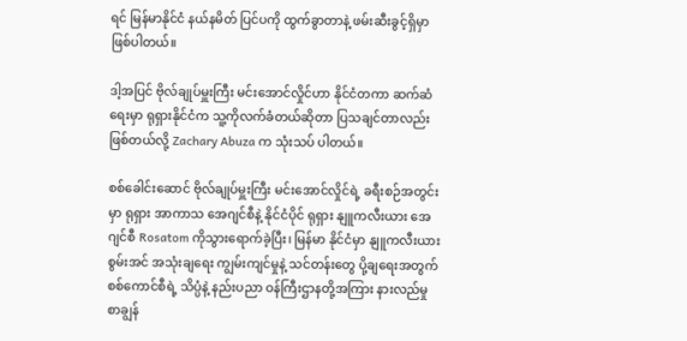ရင် မြန်မာနိုင်ငံ နယ်နမိတ် ပြင်ပကို ထွက်ခွာတာနဲ့ ဖမ်းဆီးခွင့်ရှိမှာ ဖြစ်ပါတယ်။

ဒါ့အပြင် ဗိုလ်ချုပ်မှူးကြီး မင်းအောင်လှိုင်ဟာ နိုင်ငံတကာ ဆက်ဆံရေးမှာ ရုရှားနိုင်ငံက သူ့ကိုလက်ခံတယ်ဆိုတာ ပြသချင်တာလည်း ဖြစ်တယ်လို့ Zachary Abuza က သုံးသပ် ပါတယ်။

စစ်ခေါင်းဆောင် ဗိုလ်ချုပ်မှူးကြီး မင်းအောင်လှိုင်ရဲ့ ခရီးစဉ်အတွင်းမှာ ရုရှား အာကာသ အေဂျင်စီနဲ့ နိုင်ငံပိုင် ရုရှား နျူကလီးယား အေဂျင်စီ Rosatom ကိုသွားရောက်ခဲ့ပြီး၊ မြန်မာ နိုင်ငံမှာ နျူကလီးယား စွမ်းအင် အသုံးချရေး ကျွမ်းကျင်မှုနဲ့ သင်တန်းတွေ ပို့ချရေးအတွက် စစ်ကောင်စီရဲ့ သိပ္ပံနဲ့ နည်းပညာ ဝန်ကြီးဌာနတို့အကြား နားလည်မှုစာချွန်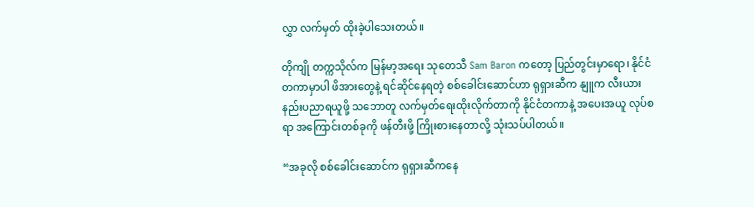လွှာ လက်မှတ် ထိုးခဲ့ပါသေးတယ်။

တိုကျို တက္ကသိုလ်က မြန်မာ့အရေး သုတေသီ Sam Baron ကတော့ ပြည်တွင်းမှာရော၊ နိုင်ငံတကာမှာပါ ဖိအားတွေနဲ့ ရင်ဆိုင်နေရတဲ့ စစ်ခေါင်းဆောင်ဟာ ရုရှားဆီက နျူက လီးယား နည်းပညာရယူဖို့ သဘောတူ လက်မှတ်ရေးထိုးလိုက်တာကို နိုင်ငံတကာနဲ့ အပေးအယူ လုပ်စရာ အကြောင်းတစ်ခုကို ဖန်တီးဖို့ ကြိုးစားနေတာလို့ သုံးသပ်ပါတယ်။

“အခုလို စစ်ခေါင်းဆောင်က ရုရှားဆီကနေ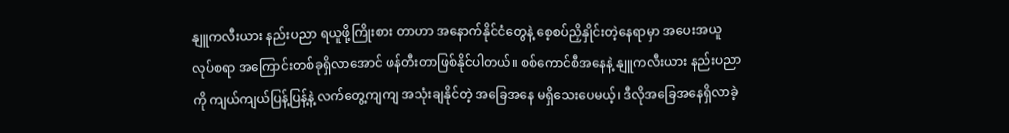နျူကလီးယား နည်းပညာ ရယူဖို့ကြိုးစား တာဟာ အနောက်နိုင်ငံတွေနဲ့ စေ့စပ်ညှိနှိုင်းတဲ့နေရာမှာ အပေးအယူလုပ်စရာ အကြောင်းတစ်ခုရှိလာအောင် ဖန်တီးတာဖြစ်နိုင်ပါတယ်။ စစ်ကောင်စီအနေနဲ့ နျူကလီးယား နည်းပညာကို ကျယ်ကျယ်ပြန့်ပြန့်နဲ့ လက်တွေ့ကျကျ အသုံးချနိုင်တဲ့ အခြေအနေ မရှိသေးပေမယ့်၊ ဒီလိုအခြေအနေရှိလာခဲ့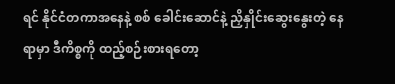ရင် နိုင်ငံတကာအနေနဲ့ စစ် ခေါင်းဆောင်နဲ့ ညှိနှိုင်းဆွေးနွေးတဲ့ နေရာမှာ ဒီကိစ္စကို ထည့်စဉ်းစားရတော့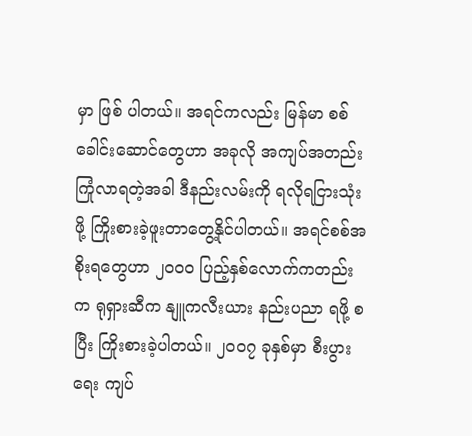မှာ ဖြစ် ပါတယ်။ အရင်ကလည်း မြန်မာ စစ်ခေါင်းဆောင်တွေဟာ အခုလို အကျပ်အတည်း ကြုံလာရတဲ့အခါ ဒီနည်းလမ်းကို ရလိုရငြားသုံးဖို့ ကြိုးစားခဲ့ဖူးတာတွေ့နိုင်ပါတယ်။ အရင်စစ်အစိုးရတွေဟာ ၂၀၀၀ ပြည့်နှစ်လောက်ကတည်းက ရုရှားဆီက နျူကလီးယား နည်းပညာ ရဖို့ စပြီး ကြိုးစားခဲ့ပါတယ်။ ၂၀၀၇ ခုနှစ်မှာ စီးပွားရေး ကျပ်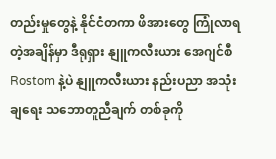တည်းမှုတွေနဲ့ နိုင်ငံတကာ ဖိအားတွေ ကြုံလာရတဲ့အချိန်မှာ ဒီရုရှား နျူကလီးယား အေဂျင်စီ Rostom နဲ့ပဲ နျူကလီးယား နည်းပညာ အသုံးချရေး သဘောတူညီချက် တစ်ခုကို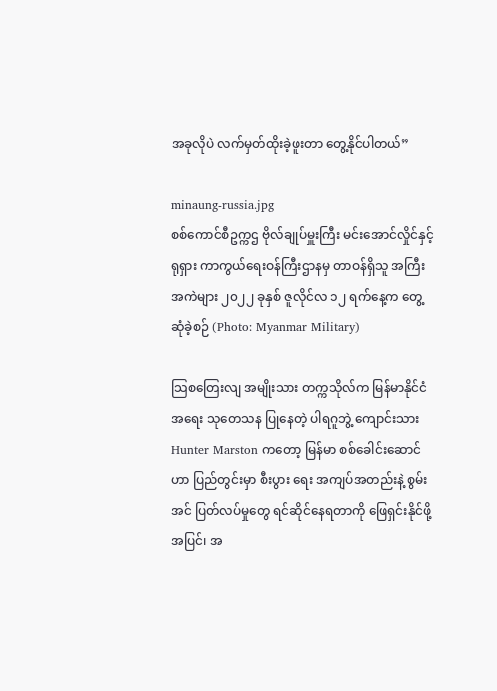အခုလိုပဲ လက်မှတ်ထိုးခဲ့ဖူးတာ တွေ့နိုင်ပါတယ်”

minaung-russia.jpg
စစ်ကောင်စီဥက္ကဌ ဗိုလ်ချုပ်မှူးကြီး မင်းအောင်လှိုင်နှင့် ရုရှား ကာကွယ်ရေးဝန်ကြီးဌာနမှ တာဝန်ရှိသူ အကြီးအကဲများ ၂၀၂၂ ခုနှစ် ဇူလိုင်လ ၁၂ ရက်နေ့က တွေ့ဆုံခဲ့စဉ် (Photo: Myanmar Military)

သြစတြေးလျ အမျိုးသား တက္ကသိုလ်က မြန်မာနိုင်ငံအရေး သုတေသန ပြုနေတဲ့ ပါရဂူဘွဲ့ ကျောင်းသား Hunter Marston ကတော့ မြန်မာ စစ်ခေါင်းဆောင်ဟာ ပြည်တွင်းမှာ စီးပွား ရေး အကျပ်အတည်းနဲ့ စွမ်းအင် ပြတ်လပ်မှုတွေ ရင်ဆိုင်နေရတာကို ဖြေရှင်းနိုင်ဖို့အပြင်၊ အ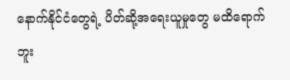နောက်နိုင်ငံတွေရဲ့ ပိတ်ဆို့အရေးယူမှုတွေ မထိရောက်ဘူး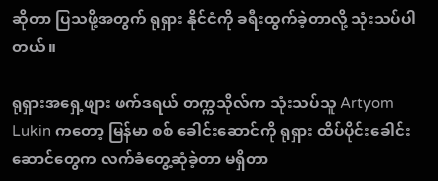ဆိုတာ ပြသဖို့အတွက် ရုရှား နိုင်ငံကို ခရီးထွက်ခဲ့တာလို့ သုံးသပ်ပါတယ်။

ရုရှားအရှေ့ဖျား ဖက်ဒရယ် တက္ကသိုလ်က သုံးသပ်သူ Artyom Lukin ကတော့ မြန်မာ စစ် ခေါင်းဆောင်ကို ရုရှား ထိပ်ပိုင်းခေါင်းဆောင်တွေက လက်ခံတွေ့ဆုံခဲ့တာ မရှိတာ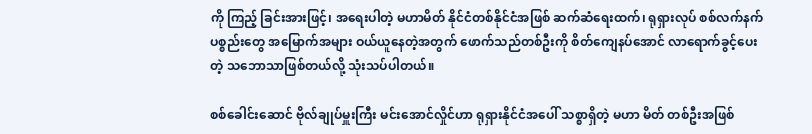ကို ကြည့် ခြင်းအားဖြင့်၊ အရေးပါတဲ့ မဟာမိတ် နိုင်ငံတစ်နိုင်ငံအဖြစ် ဆက်ဆံရေးထက်၊ ရုရှားလုပ် စစ်လက်နက် ပစ္စည်းတွေ အမြောက်အများ ဝယ်ယူနေတဲ့အတွက် ဖောက်သည်တစ်ဦးကို စိတ်ကျေနပ်အောင် လာရောက်ခွင့်ပေးတဲ့ သဘောသာဖြစ်တယ်လို့ သုံးသပ်ပါတယ်။

စစ်ခေါင်းဆောင် ဗိုလ်ချုပ်မှူးကြီး မင်းအောင်လှိုင်ဟာ ရုရှားနိုင်ငံအပေါ် သစ္စာရှိတဲ့ မဟာ မိတ် တစ်ဦးအဖြစ်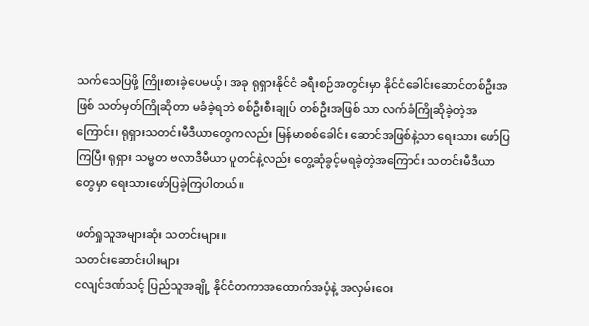သက်သေပြဖို့ ကြိုးစားခဲ့ပေမယ့်၊ အခု ရုရှားနိုင်ငံ ခရီးစဉ်အတွင်းမှာ နိုင်ငံခေါင်းဆောင်တစ်ဦးအဖြစ် သတ်မှတ်ကြိုဆိုတာ မခံခဲ့ရဘဲ စစ်ဦးစီးချုပ် တစ်ဦးအဖြစ် သာ လက်ခံကြိုဆိုခဲ့တဲ့အကြောင်း၊ ရုရှားသတင်းမီဒီယာတွေကလည်း မြန်မာစစ်ခေါင်း ဆောင်အဖြစ်နဲ့သာ ရေးသား ဖော်ပြကြပြီး ရုရှား သမ္မတ ဗလာဒီမီယာ ပူတင်နဲ့လည်း တွေ့ဆုံခွင့်မရခဲ့တဲ့အကြောင်း သတင်းမီဒီယာတွေမှာ ရေးသားဖော်ပြခဲ့ကြပါတယ်။

ဖတ်ရှုသူအများဆုံး သတင်းများ။
သတင်းဆောင်းပါးများ
ငလျင်ဒဏ်သင့် ပြည်သူအချို့ နိုင်ငံတကာအထောက်အပံ့နဲ့ အလှမ်းဝေး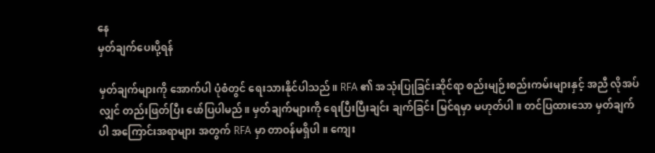နေ
မှတ်ချက်ပေးပို့ရန်

မှတ်ချက်များကို အောက်ပါ ပုံစံတွင် ရေးသားနိုင်ပါသည်။ RFA ၏ အသုံးပြုခြင်းဆိုင်ရာ စည်းမျဉ်းစည်းကမ်းများနှင့် အညီ လိုအပ်လျှင် တည်းဖြတ်ပြီး ဖော်ပြပါမည်။ မှတ်ချက်များကို ရေးပြီးပြီးချင်း ချက်ခြင်း မြင်ရမှာ မဟုတ်ပါ။ တင်ပြထားသော မှတ်ချက်ပါ အကြောင်းအရာများ အတွက် RFA မှာ တာဝန်မရှိပါ။ ကျေး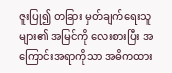ဇူးပြု၍ တခြား မှတ်ချက်ရေးသူများ၏ အမြင်ကို လေးစားပြီး အကြောင်းအရာကိုသာ အဓိကထား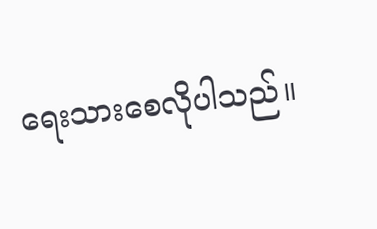ရေးသားစေလိုပါသည်။